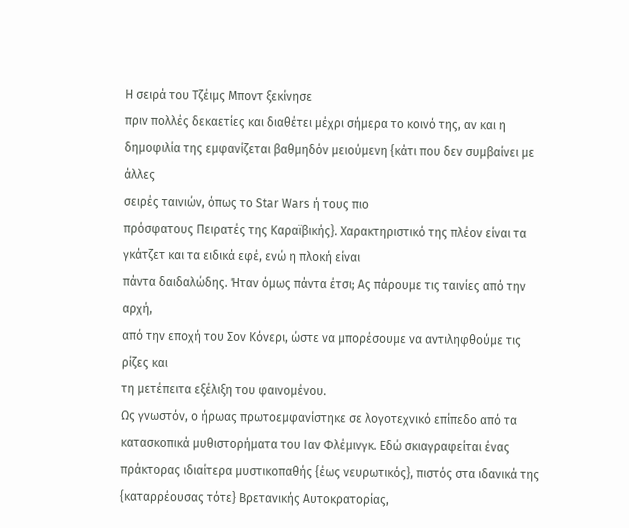Η σειρά του Τζέιμς Μποντ ξεκίνησε
πριν πολλές δεκαετίες και διαθέτει μέχρι σήμερα το κοινό της, αν και η
δημοφιλία της εμφανίζεται βαθμηδόν μειούμενη {κάτι που δεν συμβαίνει με άλλες
σειρές ταινιών, όπως το Star Wars ή τους πιο
πρόσφατους Πειρατές της Καραϊβικής}. Χαρακτηριστικό της πλέον είναι τα γκάτζετ και τα ειδικά εφέ, ενώ η πλοκή είναι
πάντα δαιδαλώδης. Ήταν όμως πάντα έτσι; Ας πάρουμε τις ταινίες από την αρχή,
από την εποχή του Σον Κόνερι, ώστε να μπορέσουμε να αντιληφθούμε τις ρίζες και
τη μετέπειτα εξέλιξη του φαινομένου.
Ως γνωστόν, ο ήρωας πρωτοεμφανίστηκε σε λογοτεχνικό επίπεδο από τα κατασκοπικά μυθιστορήματα του Ιαν Φλέμινγκ. Εδώ σκιαγραφείται ένας πράκτορας ιδιαίτερα μυστικοπαθής {έως νευρωτικός}, πιστός στα ιδανικά της {καταρρέουσας τότε} Βρετανικής Αυτοκρατορίας,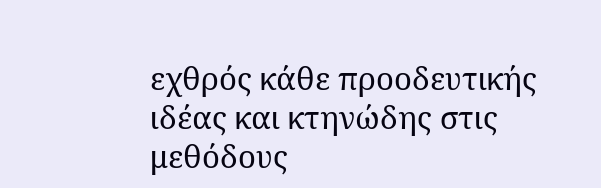εχθρός κάθε προοδευτικής ιδέας και κτηνώδης στις μεθόδους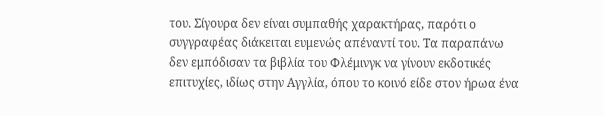του. Σίγουρα δεν είναι συμπαθής χαρακτήρας, παρότι ο συγγραφέας διάκειται ευμενώς απέναντί του. Τα παραπάνω δεν εμπόδισαν τα βιβλία του Φλέμινγκ να γίνουν εκδοτικές επιτυχίες, ιδίως στην Αγγλία, όπου το κοινό είδε στον ήρωα ένα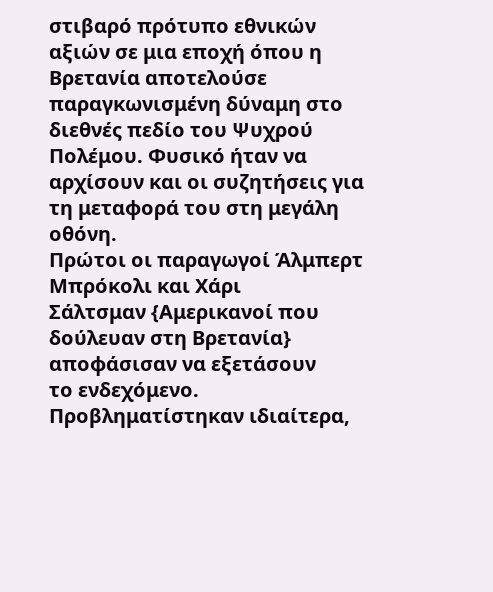στιβαρό πρότυπο εθνικών αξιών σε μια εποχή όπου η Βρετανία αποτελούσε παραγκωνισμένη δύναμη στο διεθνές πεδίο του Ψυχρού Πολέμου. Φυσικό ήταν να αρχίσουν και οι συζητήσεις για τη μεταφορά του στη μεγάλη οθόνη.
Πρώτοι οι παραγωγοί Άλμπερτ Μπρόκολι και Χάρι
Σάλτσμαν {Αμερικανοί που δούλευαν στη Βρετανία} αποφάσισαν να εξετάσουν
το ενδεχόμενο. Προβληματίστηκαν ιδιαίτερα,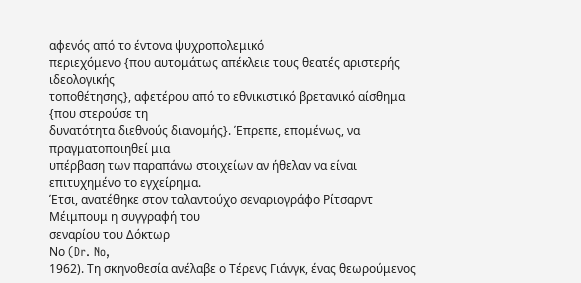αφενός από το έντονα ψυχροπολεμικό
περιεχόμενο {που αυτομάτως απέκλειε τους θεατές αριστερής ιδεολογικής
τοποθέτησης}, αφετέρου από το εθνικιστικό βρετανικό αίσθημα {που στερούσε τη
δυνατότητα διεθνούς διανομής}. Έπρεπε, επομένως, να πραγματοποιηθεί μια
υπέρβαση των παραπάνω στοιχείων αν ήθελαν να είναι επιτυχημένο το εγχείρημα.
Έτσι, ανατέθηκε στον ταλαντούχο σεναριογράφο Ρίτσαρντ Μέιμπουμ η συγγραφή του
σεναρίου του Δόκτωρ
Νο (Dr. No,
1962). Τη σκηνοθεσία ανέλαβε ο Τέρενς Γιάνγκ, ένας θεωρούμενος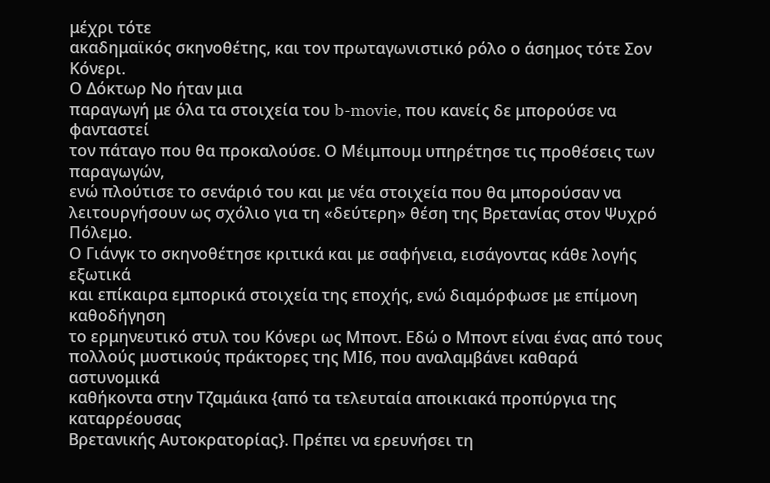μέχρι τότε
ακαδημαϊκός σκηνοθέτης, και τον πρωταγωνιστικό ρόλο ο άσημος τότε Σον Κόνερι.
Ο Δόκτωρ Νο ήταν μια
παραγωγή με όλα τα στοιχεία του b-movie, που κανείς δε μπορούσε να φανταστεί
τον πάταγο που θα προκαλούσε. Ο Μέιμπουμ υπηρέτησε τις προθέσεις των παραγωγών,
ενώ πλούτισε το σενάριό του και με νέα στοιχεία που θα μπορούσαν να
λειτουργήσουν ως σχόλιο για τη «δεύτερη» θέση της Βρετανίας στον Ψυχρό Πόλεμο.
Ο Γιάνγκ το σκηνοθέτησε κριτικά και με σαφήνεια, εισάγοντας κάθε λογής εξωτικά
και επίκαιρα εμπορικά στοιχεία της εποχής, ενώ διαμόρφωσε με επίμονη καθοδήγηση
το ερμηνευτικό στυλ του Κόνερι ως Μποντ. Εδώ ο Μποντ είναι ένας από τους
πολλούς μυστικούς πράκτορες της ΜΙ6, που αναλαμβάνει καθαρά αστυνομικά
καθήκοντα στην Τζαμάικα {από τα τελευταία αποικιακά προπύργια της καταρρέουσας
Βρετανικής Αυτοκρατορίας}. Πρέπει να ερευνήσει τη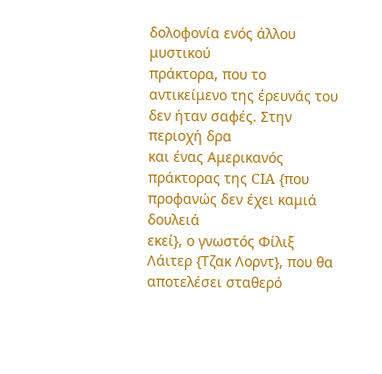δολοφονία ενός άλλου μυστικού
πράκτορα, που το αντικείμενο της έρευνάς του δεν ήταν σαφές. Στην περιοχή δρα
και ένας Αμερικανός πράκτορας της CIA {που προφανώς δεν έχει καμιά δουλειά
εκεί}, ο γνωστός Φίλιξ Λάιτερ {Τζακ Λορντ}, που θα αποτελέσει σταθερό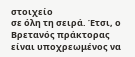στοιχείο
σε όλη τη σειρά. Έτσι, ο Βρετανός πράκτορας είναι υποχρεωμένος να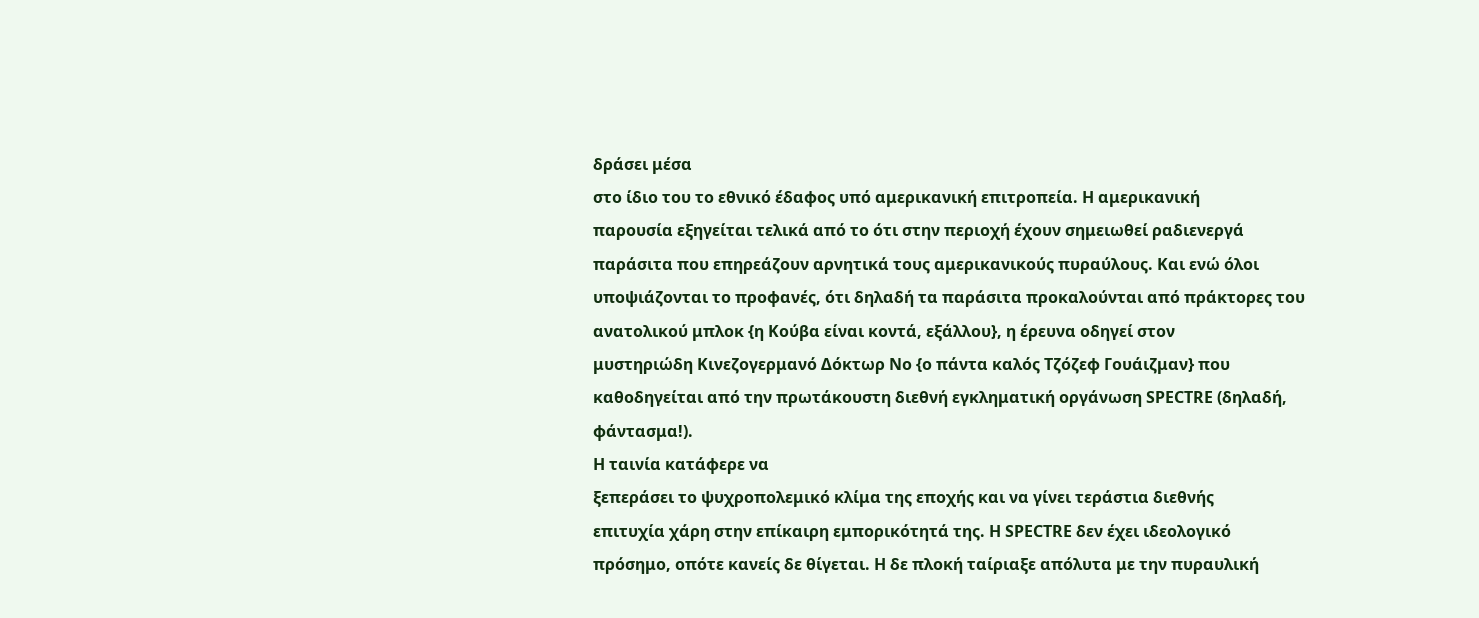δράσει μέσα
στο ίδιο του το εθνικό έδαφος υπό αμερικανική επιτροπεία. Η αμερικανική
παρουσία εξηγείται τελικά από το ότι στην περιοχή έχουν σημειωθεί ραδιενεργά
παράσιτα που επηρεάζουν αρνητικά τους αμερικανικούς πυραύλους. Και ενώ όλοι
υποψιάζονται το προφανές, ότι δηλαδή τα παράσιτα προκαλούνται από πράκτορες του
ανατολικού μπλοκ {η Κούβα είναι κοντά, εξάλλου}, η έρευνα οδηγεί στον
μυστηριώδη Κινεζογερμανό Δόκτωρ Νο {ο πάντα καλός Τζόζεφ Γουάιζμαν} που
καθοδηγείται από την πρωτάκουστη διεθνή εγκληματική οργάνωση SPECTRE (δηλαδή,
φάντασμα!).
Η ταινία κατάφερε να
ξεπεράσει το ψυχροπολεμικό κλίμα της εποχής και να γίνει τεράστια διεθνής
επιτυχία χάρη στην επίκαιρη εμπορικότητά της. Η SPECTRE δεν έχει ιδεολογικό
πρόσημο, οπότε κανείς δε θίγεται. Η δε πλοκή ταίριαξε απόλυτα με την πυραυλική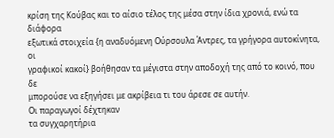κρίση της Κούβας και το αίσιο τέλος της μέσα στην ίδια χρονιά, ενώ τα διάφορα
εξωτικά στοιχεία {η αναδυόμενη Ούρσουλα Άντρες, τα γρήγορα αυτοκίνητα, οι
γραφικοί κακοί} βοήθησαν τα μέγιστα στην αποδοχή της από το κοινό, που δε
μπορούσε να εξηγήσει με ακρίβεια τι του άρεσε σε αυτήν.
Οι παραγωγοί δέχτηκαν
τα συγχαρητήρια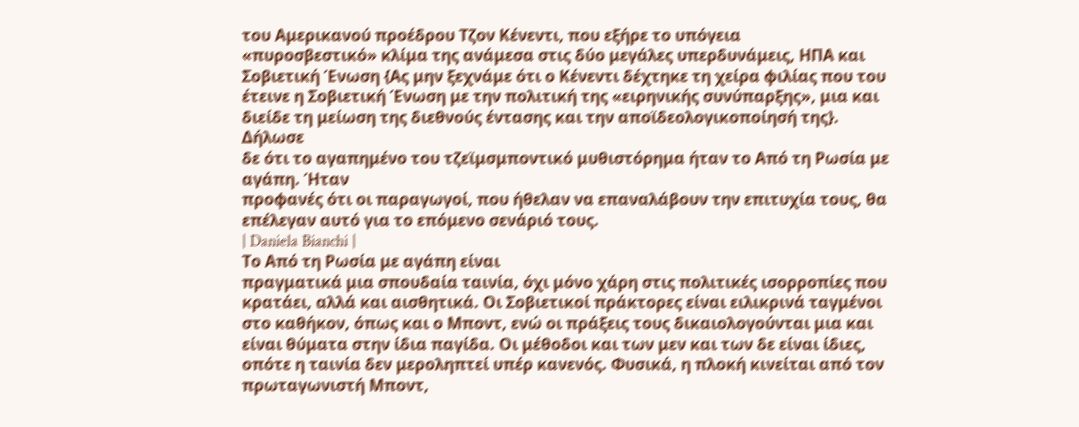του Αμερικανού προέδρου Τζον Κένεντι, που εξήρε το υπόγεια
«πυροσβεστικό» κλίμα της ανάμεσα στις δύο μεγάλες υπερδυνάμεις, ΗΠΑ και
Σοβιετική Ένωση {Ας μην ξεχνάμε ότι ο Κένεντι δέχτηκε τη χείρα φιλίας που του
έτεινε η Σοβιετική Ένωση με την πολιτική της «ειρηνικής συνύπαρξης», μια και
διείδε τη μείωση της διεθνούς έντασης και την αποϊδεολογικοποίησή της}. Δήλωσε
δε ότι το αγαπημένο του τζεϊμσμποντικό μυθιστόρημα ήταν το Από τη Ρωσία με αγάπη. Ήταν
προφανές ότι οι παραγωγοί, που ήθελαν να επαναλάβουν την επιτυχία τους, θα
επέλεγαν αυτό για το επόμενο σενάριό τους.
| Daniela Bianchi |
Το Από τη Ρωσία με αγάπη είναι
πραγματικά μια σπουδαία ταινία, όχι μόνο χάρη στις πολιτικές ισορροπίες που
κρατάει, αλλά και αισθητικά. Οι Σοβιετικοί πράκτορες είναι ειλικρινά ταγμένοι
στο καθήκον, όπως και ο Μποντ, ενώ οι πράξεις τους δικαιολογούνται μια και
είναι θύματα στην ίδια παγίδα. Οι μέθοδοι και των μεν και των δε είναι ίδιες,
οπότε η ταινία δεν μεροληπτεί υπέρ κανενός. Φυσικά, η πλοκή κινείται από τον
πρωταγωνιστή Μποντ,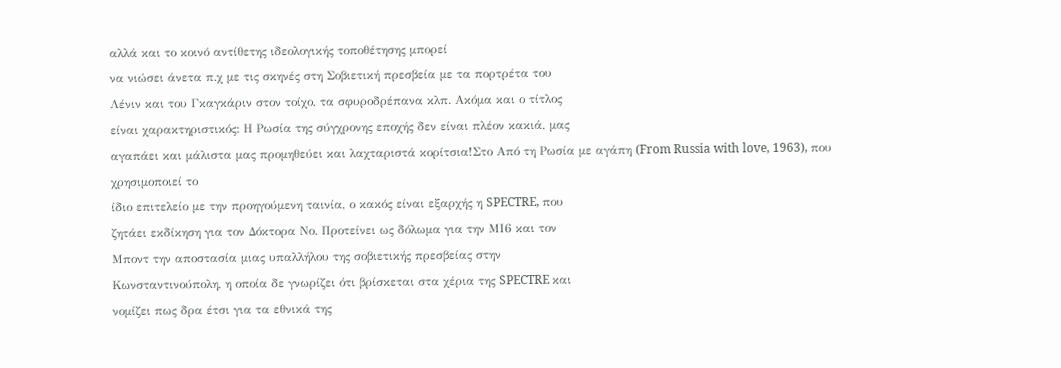αλλά και το κοινό αντίθετης ιδεολογικής τοποθέτησης μπορεί
να νιώσει άνετα π.χ με τις σκηνές στη Σοβιετική πρεσβεία με τα πορτρέτα του
Λένιν και του Γκαγκάριν στον τοίχο, τα σφυροδρέπανα κλπ. Ακόμα και ο τίτλος
είναι χαρακτηριστικός: Η Ρωσία της σύγχρονης εποχής δεν είναι πλέον κακιά, μας
αγαπάει και μάλιστα μας προμηθεύει και λαχταριστά κορίτσια!Στο Από τη Ρωσία με αγάπη (From Russia with love, 1963), που χρησιμοποιεί το
ίδιο επιτελείο με την προηγούμενη ταινία, ο κακός είναι εξαρχής η SPECTRE, που
ζητάει εκδίκηση για τον Δόκτορα Νο. Προτείνει ως δόλωμα για την ΜΙ6 και τον
Μποντ την αποστασία μιας υπαλλήλου της σοβιετικής πρεσβείας στην
Κωνσταντινούπολη, η οποία δε γνωρίζει ότι βρίσκεται στα χέρια της SPECTRE και
νομίζει πως δρα έτσι για τα εθνικά της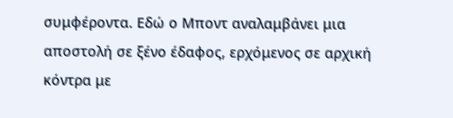συμφέροντα. Εδώ ο Μποντ αναλαμβάνει μια
αποστολή σε ξένο έδαφος, ερχόμενος σε αρχική κόντρα με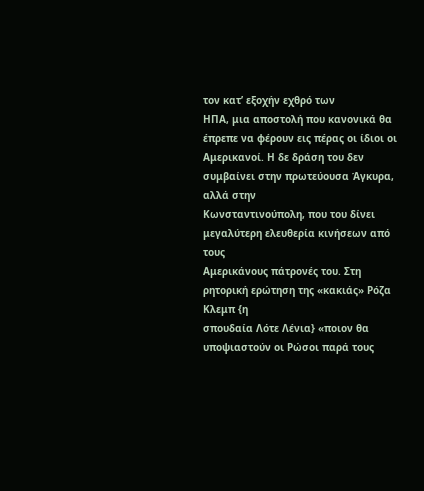τον κατ’ εξοχήν εχθρό των
ΗΠΑ, μια αποστολή που κανονικά θα έπρεπε να φέρουν εις πέρας οι ίδιοι οι
Αμερικανοί. Η δε δράση του δεν συμβαίνει στην πρωτεύουσα Άγκυρα, αλλά στην
Κωνσταντινούπολη, που του δίνει μεγαλύτερη ελευθερία κινήσεων από τους
Αμερικάνους πάτρονές του. Στη ρητορική ερώτηση της «κακιάς» Ρόζα Κλεμπ {η
σπουδαία Λότε Λένια} «ποιον θα υποψιαστούν οι Ρώσοι παρά τους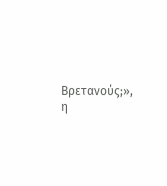Βρετανούς;», η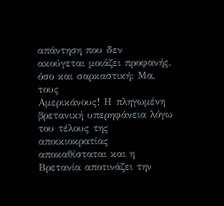απάντηση που δεν ακούγεται μοιάζει προφανής, όσο και σαρκαστική: Μα, τους
Αμερικάνους! Η πληγωμένη βρετανική υπερηφάνεια λόγω του τέλους της
αποικιοκρατίας αποκαθίσταται και η Βρετανία αποτινάζει την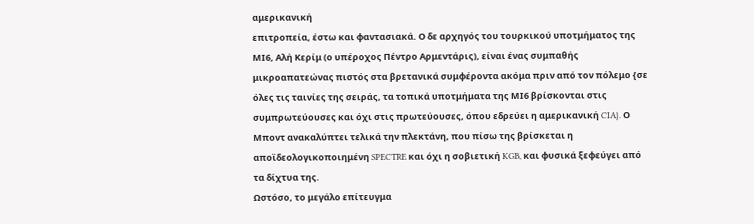αμερικανική
επιτροπεία, έστω και φαντασιακά. Ο δε αρχηγός του τουρκικού υποτμήματος της
ΜΙ6, Αλή Κερίμ (ο υπέροχος Πέντρο Αρμεντάρις), είναι ένας συμπαθής
μικροαπατεώνας πιστός στα βρετανικά συμφέροντα ακόμα πριν από τον πόλεμο {σε
όλες τις ταινίες της σειράς, τα τοπικά υποτμήματα της ΜΙ6 βρίσκονται στις
συμπρωτεύουσες και όχι στις πρωτεύουσες, όπου εδρεύει η αμερικανική CIA}. Ο
Μποντ ανακαλύπτει τελικά την πλεκτάνη, που πίσω της βρίσκεται η
αποϊδεολογικοποιημένη SPECTRE και όχι η σοβιετική KGB, και φυσικά ξεφεύγει από
τα δίχτυα της.
Ωστόσο, το μεγάλο επίτευγμα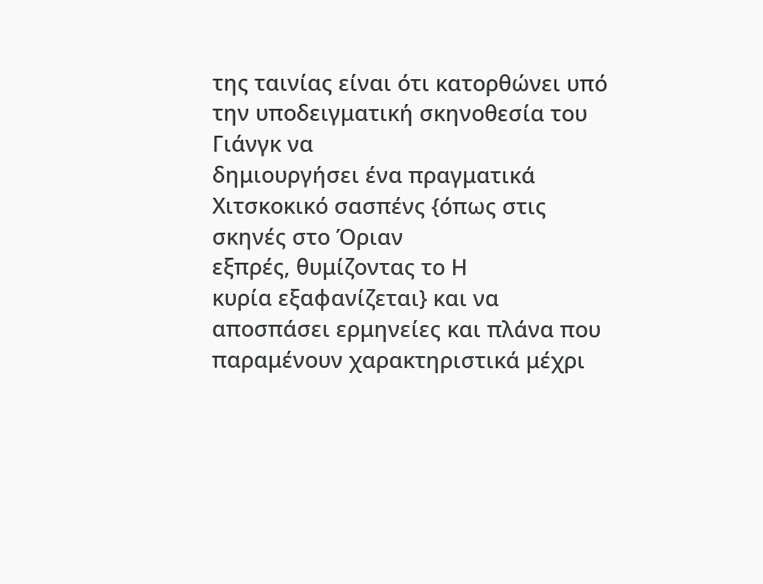της ταινίας είναι ότι κατορθώνει υπό την υποδειγματική σκηνοθεσία του Γιάνγκ να
δημιουργήσει ένα πραγματικά Χιτσκοκικό σασπένς {όπως στις σκηνές στο Όριαν
εξπρές, θυμίζοντας το Η
κυρία εξαφανίζεται} και να αποσπάσει ερμηνείες και πλάνα που
παραμένουν χαρακτηριστικά μέχρι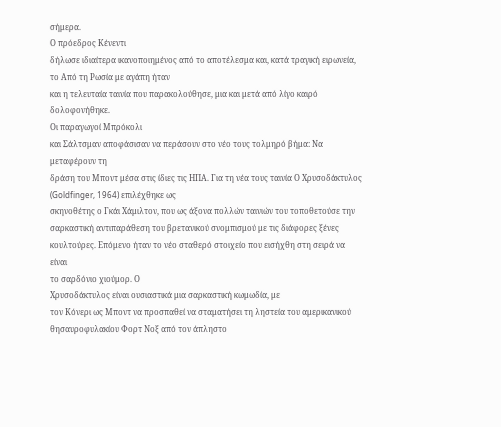σήμερα.
Ο πρόεδρος Κένεντι
δήλωσε ιδιαίτερα ικανοποιημένος από το αποτέλεσμα και, κατά τραγική ειρωνεία,
το Από τη Ρωσία με αγάπη ήταν
και η τελευταία ταινία που παρακολούθησε, μια και μετά από λίγο καιρό
δολοφονήθηκε.
Οι παραγωγοί Μπρόκολι
και Σάλτσμαν αποφάσισαν να περάσουν στο νέο τους τολμηρό βήμα: Να μεταφέρουν τη
δράση του Μποντ μέσα στις ίδιες τις ΗΠΑ. Για τη νέα τους ταινία Ο Χρυσοδάκτυλος (Goldfinger, 1964) επιλέχθηκε ως
σκηνοθέτης ο Γκάι Χάμιλτον, που ως άξονα πολλών ταινιών του τοποθετούσε την
σαρκαστική αντιπαράθεση του βρετανικού σνομπισμού με τις διάφορες ξένες
κουλτούρες. Επόμενο ήταν το νέο σταθερό στοιχείο που εισήχθη στη σειρά να είναι
το σαρδόνιο χιούμορ. Ο
Χρυσοδάκτυλος είναι ουσιαστικά μια σαρκαστική κωμωδία, με
τον Κόνερι ως Μποντ να προσπαθεί να σταματήσει τη ληστεία του αμερικανικού
θησαυροφυλακίου Φορτ Νοξ από τον άπληστο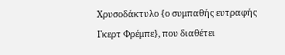Χρυσοδάκτυλο {ο συμπαθής ευτραφής
Γκερτ Φρέμπε}, που διαθέτει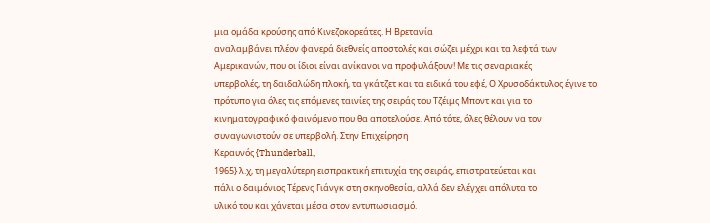μια ομάδα κρούσης από Κινεζοκορεάτες. Η Βρετανία
αναλαμβάνει πλέον φανερά διεθνείς αποστολές και σώζει μέχρι και τα λεφτά των
Αμερικανών, που οι ίδιοι είναι ανίκανοι να προφυλάξουν! Με τις σεναριακές
υπερβολές, τη δαιδαλώδη πλοκή, τα γκάτζετ και τα ειδικά του εφέ, Ο Χρυσοδάκτυλος έγινε το
πρότυπο για όλες τις επόμενες ταινίες της σειράς του Τζέιμς Μποντ και για το
κινηματογραφικό φαινόμενο που θα αποτελούσε. Από τότε, όλες θέλουν να τον
συναγωνιστούν σε υπερβολή. Στην Επιχείρηση
Κεραυνός {Thunderball,
1965} λ.χ, τη μεγαλύτερη εισπρακτική επιτυχία της σειράς, επιστρατεύεται και
πάλι ο δαιμόνιος Τέρενς Γιάνγκ στη σκηνοθεσία, αλλά δεν ελέγχει απόλυτα το
υλικό του και χάνεται μέσα στον εντυπωσιασμό.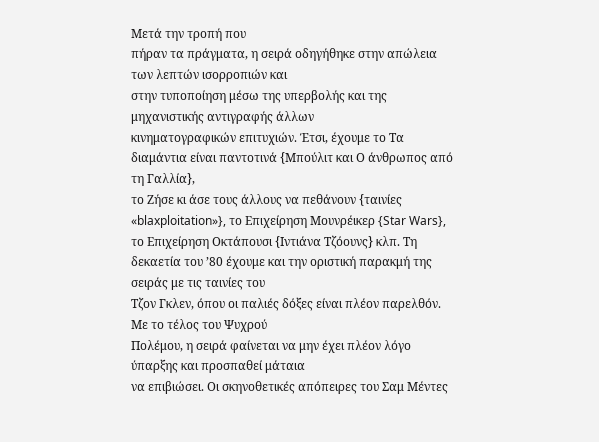Μετά την τροπή που
πήραν τα πράγματα, η σειρά οδηγήθηκε στην απώλεια των λεπτών ισορροπιών και
στην τυποποίηση μέσω της υπερβολής και της μηχανιστικής αντιγραφής άλλων
κινηματογραφικών επιτυχιών. Έτσι, έχουμε το Τα διαμάντια είναι παντοτινά {Μπούλιτ και Ο άνθρωπος από τη Γαλλία},
το Ζήσε κι άσε τους άλλους να πεθάνουν {ταινίες «blaxploitation»}, το Επιχείρηση Μουνρέικερ {Star Wars}, το Επιχείρηση Οκτάπουσι {Ιντιάνα Τζόουνς} κλπ. Τη
δεκαετία του ’80 έχουμε και την οριστική παρακμή της σειράς με τις ταινίες του
Τζον Γκλεν, όπου οι παλιές δόξες είναι πλέον παρελθόν.
Με το τέλος του Ψυχρού
Πολέμου, η σειρά φαίνεται να μην έχει πλέον λόγο ύπαρξης και προσπαθεί μάταια
να επιβιώσει. Οι σκηνοθετικές απόπειρες του Σαμ Μέντες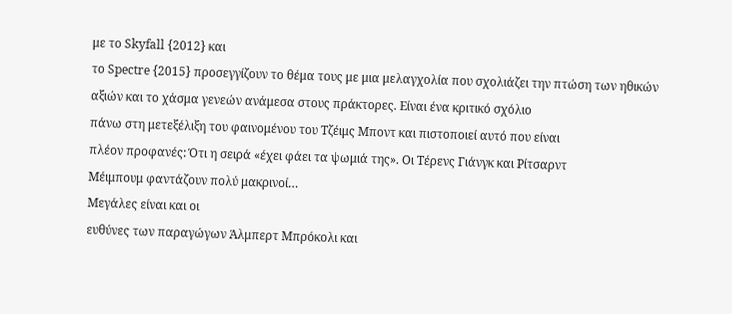με το Skyfall {2012} και
το Spectre {2015} προσεγγίζουν το θέμα τους με μια μελαγχολία που σχολιάζει την πτώση των ηθικών
αξιών και το χάσμα γενεών ανάμεσα στους πράκτορες. Είναι ένα κριτικό σχόλιο
πάνω στη μετεξέλιξη του φαινομένου του Τζέιμς Μποντ και πιστοποιεί αυτό που είναι
πλέον προφανές: Ότι η σειρά «έχει φάει τα ψωμιά της». Οι Τέρενς Γιάνγκ και Ρίτσαρντ
Μέιμπουμ φαντάζουν πολύ μακρινοί…
Μεγάλες είναι και οι
ευθύνες των παραγώγων Άλμπερτ Μπρόκολι και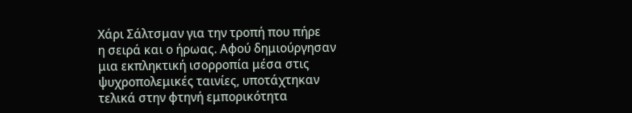Χάρι Σάλτσμαν για την τροπή που πήρε
η σειρά και ο ήρωας. Αφού δημιούργησαν μια εκπληκτική ισορροπία μέσα στις
ψυχροπολεμικές ταινίες, υποτάχτηκαν τελικά στην φτηνή εμπορικότητα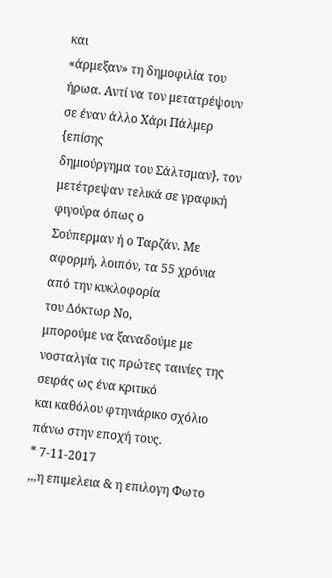και
«άρμεξαν» τη δημοφιλία του ήρωα. Αντί να τον μετατρέψουν σε έναν άλλο Χάρι Πάλμερ {επίσης
δημιούργημα του Σάλτσμαν}, τον μετέτρεψαν τελικά σε γραφική φιγούρα όπως ο
Σούπερμαν ή ο Ταρζάν. Με αφορμή, λοιπόν, τα 55 χρόνια από την κυκλοφορία
του Δόκτωρ Νο,
μπορούμε να ξαναδούμε με νοσταλγία τις πρώτες ταινίες της σειράς ως ένα κριτικό
και καθόλου φτηνιάρικο σχόλιο πάνω στην εποχή τους.
* 7-11-2017
,,,η επιμελεια & η επιλογη Φωτο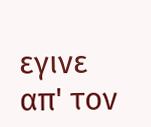εγινε απ' τον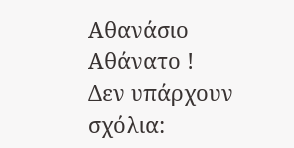Αθανάσιο Αθάνατο !
Δεν υπάρχουν σχόλια: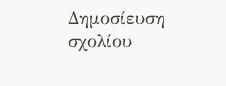Δημοσίευση σχολίου